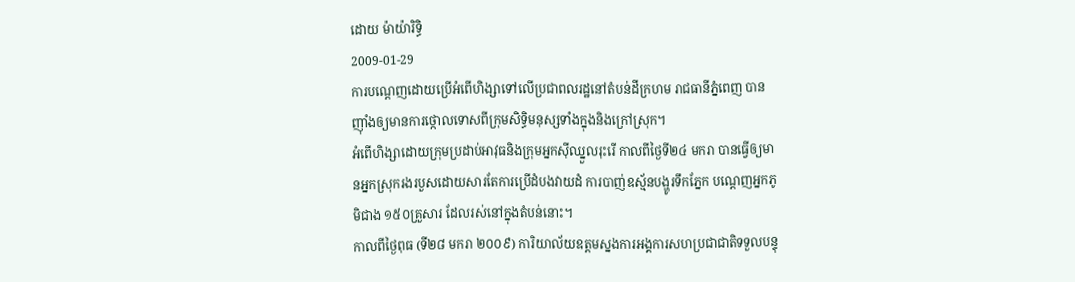ដោយ ម៉ាយ៉ារិទ្ធិ
2009-01-29
ការបណ្តេញដោយប្រើអំពើហិង្សាទៅលើប្រជាពលរដ្ឋនៅតំបន់ដីក្រហម រាជធានីភ្នំពេញ បានញ៉ាំងឲ្យមានការថ្កោលទោសពីក្រុមសិទ្ធិមនុស្សទាំងក្នុងនិងក្រៅស្រុក។
អំពើហិង្សាដោយក្រុមប្រដាប់អាវុធនិងក្រុមអ្នកស៊ីឈ្នួលរុះរើ កាលពីថ្ងៃទី២៤ មករា បានធ្វើឲ្យមានអ្នកស្រុករងរបួសដោយសារតែការប្រើដំបងវាយដំ ការបាញ់ឧស្ម័នបង្ហូរទឹកភ្នែក បណ្តេញអ្នកភូមិជាង ១៥០គ្រួសារ ដែលរស់នៅក្នុងតំបន់នោះ។
កាលពីថ្ងៃពុធ (ទី២៨ មករា ២០០៩) ការិយាល័យឧត្តមស្នងការអង្គការសហប្រជាជាតិទទួលបន្ទុ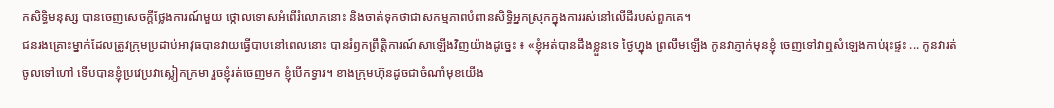កសិទ្ធិមនុស្ស បានចេញសេចក្តីថ្លែងការណ៍មួយ ថ្កោលទោសអំពើរំលោភនោះ និងចាត់ទុកថាជាសកម្មភាពបំពានសិទ្ធិអ្នកស្រុកក្នុងការរស់នៅលើដីរបស់ពួកគេ។
ជនរងគ្រោះម្នាក់ដែលត្រូវក្រុមប្រដាប់អាវុធបានវាយធ្វើបាបនៅពេលនោះ បានរំឭកព្រឹត្តិការណ៍សាឡើងវិញយ៉ាងដូច្នេះ ៖ «ខ្ញុំអត់បានដឹងខ្លួនទេ ថ្ងៃហ្នុង ព្រលឹមឡើង កូនវាភ្ញាក់មុនខ្ញុំ ចេញទៅវាឮសំឡេងកាប់រុះផ្ទះ ... កូនវារត់ចូលទៅហៅ ទើបបានខ្ញុំប្រវេប្រវាស្លៀកក្រមា រួចខ្ញុំរត់ចេញមក ខ្ញុំបើកទ្វារ។ ខាងក្រុមហ៊ុនដូចជាចំណាំមុខយើង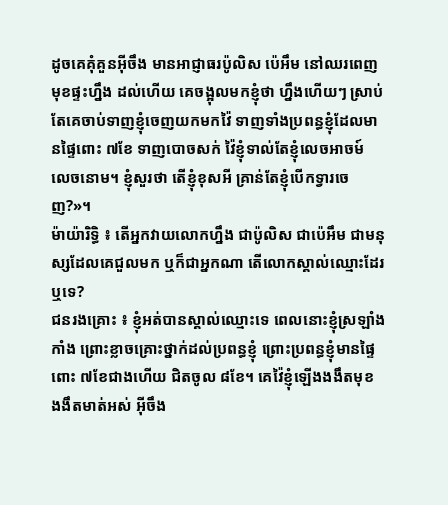ដូចគេគុំគួនអ៊ីចឹង មានអាជ្ញាធរប៉ូលិស ប៉េអឹម នៅឈរពេញមុខផ្ទះហ្នឹង ដល់ហើយ គេចង្អុលមកខ្ញុំថា ហ្នឹងហើយៗ ស្រាប់តែគេចាប់ទាញខ្ញុំចេញយកមកវ៉ៃ ទាញទាំងប្រពន្ធខ្ញុំដែលមានផ្ទៃពោះ ៧ខែ ទាញបោចសក់ វ៉ៃខ្ញុំទាល់តែខ្ញុំលេចអាចម៍ លេចនោម។ ខ្ញុំសួរថា តើខ្ញុំខុសអី គ្រាន់តែខ្ញុំបើកទ្វារចេញ?»។
ម៉ាយ៉ារិទ្ធិ ៖ តើអ្នកវាយលោកហ្នឹង ជាប៉ូលិស ជាប៉េអឹម ជាមនុស្សដែលគេជួលមក ឬក៏ជាអ្នកណា តើលោកស្គាល់ឈ្មោះដែរឬទេ?
ជនរងគ្រោះ ៖ ខ្ញុំអត់បានស្គាល់ឈ្មោះទេ ពេលនោះខ្ញុំស្រឡាំងកាំង ព្រោះខ្លាចគ្រោះថ្នាក់ដល់ប្រពន្ធខ្ញុំ ព្រោះប្រពន្ធខ្ញុំមានផ្ទៃពោះ ៧ខែជាងហើយ ជិតចូល ៨ខែ។ គេវ៉ៃខ្ញុំឡើងងងឹតមុខ ងងឹតមាត់អស់ អ៊ីចឹង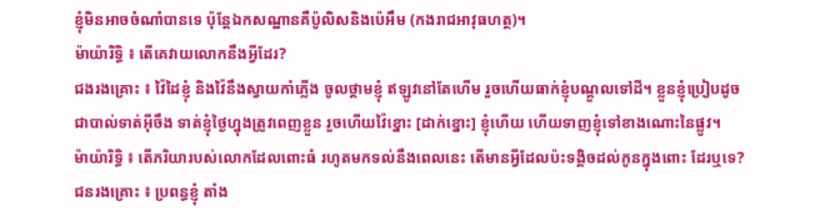ខ្ញុំមិនអាចចំណាំបានទេ ប៉ុន្តែឯកសណ្ឋានគឺប៉ូលិសនិងប៉េអឹម (កងរាជអាវុធហត្ថ)។
ម៉ាយ៉ារិទ្ធិ ៖ តើគេវាយលោកនឹងអ្វីដែរ?
ជងរងគ្រោះ ៖ វ៉ៃដៃខ្ញុំ និងវ៉ៃនឹងស្វាយកាំភ្លើង ចូលថ្គាមខ្ញុំ ឥឡូវនៅតែហើម រួចហើយធាក់ខ្ញុំបណ្ដួលទៅដី។ ខ្លួនខ្ញុំប្រៀបដូចជាបាល់ទាត់អ៊ីចឹង ទាត់ខ្ញុំថ្ងៃហ្នុងត្រូវពេញខ្លួន រួចហើយវ៉ៃខ្នោះ [ដាក់ខ្នោះ] ខ្ញុំហើយ ហើយទាញខ្ញុំទៅខាងណោះនៃផ្លូវ។
ម៉ាយ៉ារិទ្ធិ ៖ តើភរិយារបស់លោកដែលពោះធំ រហូតមកទល់នឹងពេលនេះ តើមានអ្វីដែលប៉ះទង្គិចដល់កូនក្នុងពោះ ដែរឬទេ?
ជនរងគ្រោះ ៖ ប្រពន្ធខ្ញុំ តាំង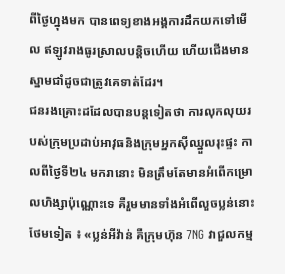ពីថ្ងៃហ្នុងមក បានពេទ្យខាងអង្គការដឹកយកទៅមើល ឥឡូវរាងធូរស្រាលបន្តិចហើយ ហើយជើងមានស្នាមជាំដូចជាត្រូវគេទាត់ដែរ។
ជនរងគ្រោះដដែលបានបន្តទៀតថា ការលុកលុយរបស់ក្រុមប្រដាប់អាវុធនិងក្រុមអ្នកស៊ីឈ្នួលរុះផ្ទះ កាលពីថ្ងៃទី២៤ មករានោះ មិនត្រឹមតែមានអំពើកម្រោលហិង្សាប៉ុណ្ណោះទេ គឺរួមមានទាំងអំពើលួចប្លន់នោះថែមទៀត ៖ «ប្លន់អីវ៉ាន់ គឺក្រុមហ៊ុន 7NG វាជួលកម្ម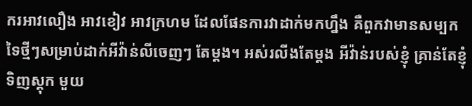ករអាវលឿង អាវខៀវ អាវក្រហម ដែលផែនការវាដាក់មកហ្នឹង គឺពួកវាមានសម្បកទៃថ្មីៗសម្រាប់ដាក់អីវ៉ាន់លីចេញៗ តែម្ដង។ អស់រលីងតែម្ដង អីវ៉ាន់របស់ខ្ញុំ គ្រាន់តែខ្ញុំទិញស្តុក មួយ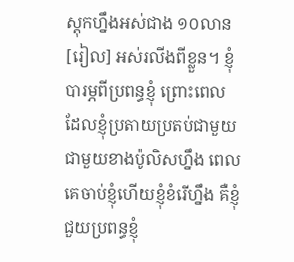ស្តុកហ្នឹងអស់ជាង ១០លាន[រៀល] អស់រលីងពីខ្លួន។ ខ្ញុំបារម្ភពីប្រពន្ធខ្ញុំ ព្រោះពេលដែលខ្ញុំប្រតាយប្រតប់ជាមួយជាមួយខាងប៉ូលិសហ្នឹង ពេលគេចាប់ខ្ញុំហើយខ្ញុំខំរើហ្នឹង គឺខ្ញុំជួយប្រពន្ធខ្ញុំ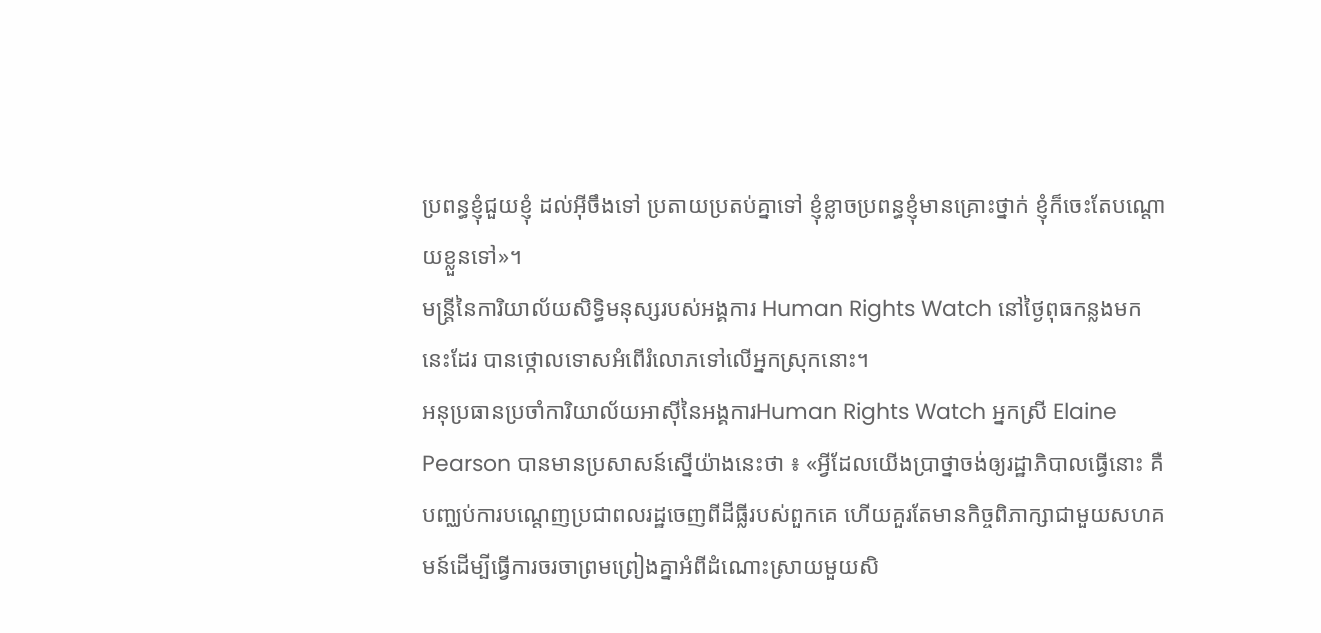ប្រពន្ធខ្ញុំជួយខ្ញុំ ដល់អ៊ីចឹងទៅ ប្រតាយប្រតប់គ្នាទៅ ខ្ញុំខ្លាចប្រពន្ធខ្ញុំមានគ្រោះថ្នាក់ ខ្ញុំក៏ចេះតែបណ្ដោយខ្លួនទៅ»។
មន្ត្រីនៃការិយាល័យសិទ្ធិមនុស្សរបស់អង្គការ Human Rights Watch នៅថ្ងៃពុធកន្លងមកនេះដែរ បានថ្កោលទោសអំពើរំលោភទៅលើអ្នកស្រុកនោះ។
អនុប្រធានប្រចាំការិយាល័យអាស៊ីនៃអង្គការHuman Rights Watch អ្នកស្រី Elaine Pearson បានមានប្រសាសន៍ស្នើយ៉ាងនេះថា ៖ «អ្វីដែលយើងប្រាថ្នាចង់ឲ្យរដ្ឋាភិបាលធ្វើនោះ គឺបញ្ឈប់ការបណ្ដេញប្រជាពលរដ្ឋចេញពីដីធ្លីរបស់ពួកគេ ហើយគួរតែមានកិច្ចពិភាក្សាជាមួយសហគមន៍ដើម្បីធ្វើការចរចាព្រមព្រៀងគ្នាអំពីដំណោះស្រាយមួយសិ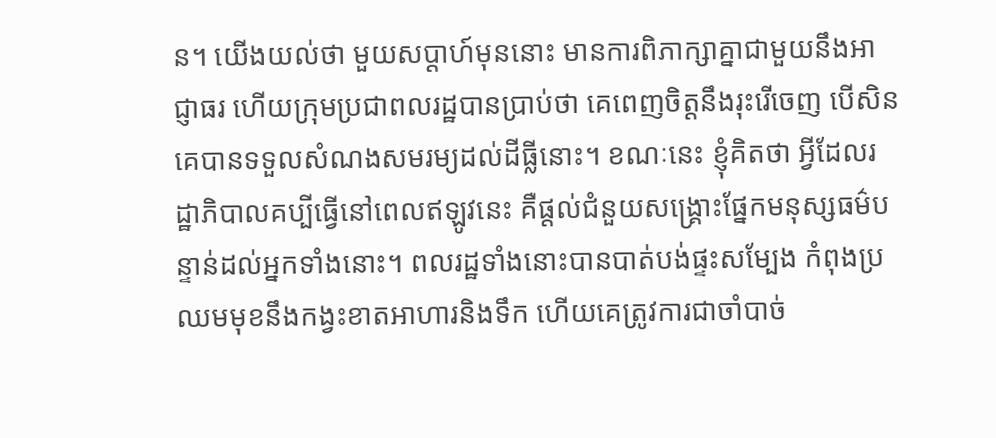ន។ យើងយល់ថា មួយសប្ដាហ៍មុននោះ មានការពិភាក្សាគ្នាជាមួយនឹងអាជ្ញាធរ ហើយក្រុមប្រជាពលរដ្ឋបានប្រាប់ថា គេពេញចិត្តនឹងរុះរើចេញ បើសិនគេបានទទួលសំណងសមរម្យដល់ដីធ្លីនោះ។ ខណៈនេះ ខ្ញុំគិតថា អ្វីដែលរដ្ឋាភិបាលគប្បីធ្វើនៅពេលឥឡូវនេះ គឺផ្ដល់ជំនួយសង្គ្រោះផ្នែកមនុស្សធម៌បន្ទាន់ដល់អ្នកទាំងនោះ។ ពលរដ្ឋទាំងនោះបានបាត់បង់ផ្ទះសម្បែង កំពុងប្រឈមមុខនឹងកង្វះខាតអាហារនិងទឹក ហើយគេត្រូវការជាចាំបាច់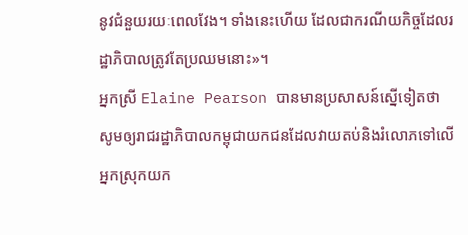នូវជំនួយរយៈពេលវែង។ ទាំងនេះហើយ ដែលជាករណីយកិច្ចដែលរដ្ឋាភិបាលត្រូវតែប្រឈមនោះ»។
អ្នកស្រី Elaine Pearson បានមានប្រសាសន៍ស្នើទៀតថា សូមឲ្យរាជរដ្ឋាភិបាលកម្ពុជាយកជនដែលវាយតប់និងរំលោភទៅលើអ្នកស្រុកយក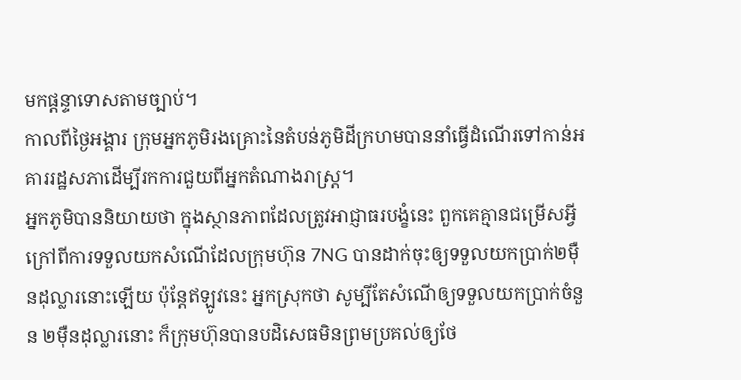មកផ្តន្ទាទោសតាមច្បាប់។
កាលពីថ្ងៃអង្គារ ក្រុមអ្នកភូមិរងគ្រោះនៃតំបន់ភូមិដីក្រហមបាននាំធ្វើដំណើរទៅកាន់អគាររដ្ឋសភាដើម្បីរកការជួយពីអ្នកតំណាងរាស្ត្រ។
អ្នកភូមិបាននិយាយថា ក្នុងស្ថានភាពដែលត្រូវអាជ្ញាធរបង្ខំនេះ ពួកគេគ្មានជម្រើសអ្វីក្រៅពីការទទួលយកសំណើដែលក្រុមហ៊ុន 7NG បានដាក់ចុះឲ្យទទួលយកប្រាក់២ម៉ឺនដុល្លារនោះឡើយ ប៉ុន្តែឥឡូវនេះ អ្នកស្រុកថា សូម្បីតែសំណើឲ្យទទួលយកប្រាក់ចំនួន ២ម៉ឺនដុល្លារនោះ ក៏ក្រុមហ៊ុនបានបដិសេធមិនព្រមប្រគល់ឲ្យថែ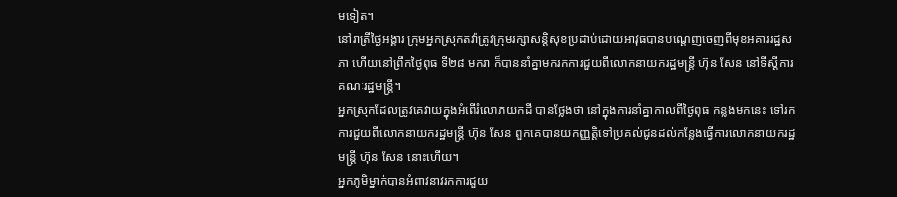មទៀត។
នៅរាត្រីថ្ងៃអង្គារ ក្រុមអ្នកស្រុកតវ៉ាត្រូវក្រុមរក្សាសន្តិសុខប្រដាប់ដោយអាវុធបានបណ្តេញចេញពីមុខអគាររដ្ឋសភា ហើយនៅព្រឹកថ្ងៃពុធ ទី២៨ មករា ក៏បាននាំគ្នាមករកការជួយពីលោកនាយករដ្ឋមន្ត្រី ហ៊ុន សែន នៅទីស្តីការគណៈរដ្ឋមន្ត្រី។
អ្នកស្រុកដែលត្រូវគេវាយក្នុងអំពើរំលោភយកដី បានថ្លែងថា នៅក្នុងការនាំគ្នាកាលពីថ្ងៃពុធ កន្លងមកនេះ ទៅរកការជួយពីលោកនាយករដ្ឋមន្ត្រី ហ៊ុន សែន ពួកគេបានយកញ្ញត្តិទៅប្រគល់ជូនដល់កន្លែងធ្វើការលោកនាយករដ្ឋមន្ត្រី ហ៊ុន សែន នោះហើយ។
អ្នកភូមិម្នាក់បានអំពាវនាវរកការជួយ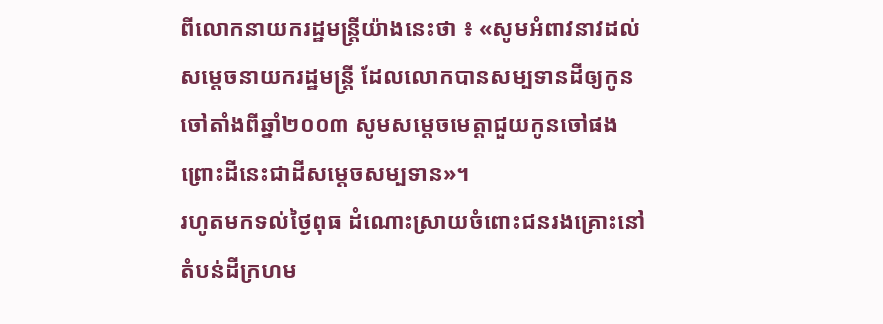ពីលោកនាយករដ្ឋមន្ត្រីយ៉ាងនេះថា ៖ «សូមអំពាវនាវដល់សម្ដេចនាយករដ្ឋមន្ត្រី ដែលលោកបានសម្បទានដីឲ្យកូនចៅតាំងពីឆ្នាំ២០០៣ សូមសម្ដេចមេត្តាជួយកូនចៅផង ព្រោះដីនេះជាដីសម្ដេចសម្បទាន»។
រហូតមកទល់ថ្ងៃពុធ ដំណោះស្រាយចំពោះជនរងគ្រោះនៅតំបន់ដីក្រហម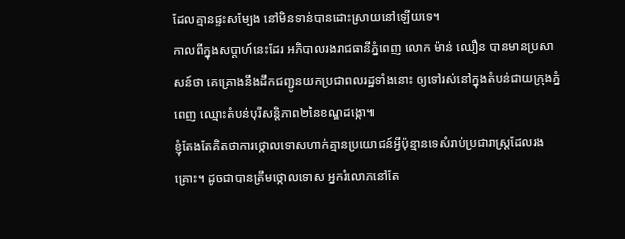ដែលគ្មានផ្ទះសម្បែង នៅមិនទាន់បានដោះស្រាយនៅឡើយទេ។
កាលពីក្នុងសប្តាហ៍នេះដែរ អភិបាលរងរាជធានីភ្នំពេញ លោក ម៉ាន់ ឈឿន បានមានប្រសាសន៍ថា គេគ្រោងនឹងដឹកជញ្ជូនយកប្រជាពលរដ្ឋទាំងនោះ ឲ្យទៅរស់នៅក្នុងតំបន់ជាយក្រុងភ្នំពេញ ឈ្មោះតំបន់បុរីសន្តិភាព២នៃខណ្ឌដង្កោ៕
ខ្ញុំតែងតែគិតថាការថ្កោលទោសហាក់គ្មានប្រយោជន៍អ្វីប៉ុន្មានទេសំរាប់ប្រជារាស្រ្តដែលរងគ្រោះ។ ដូចជាបានត្រឹមថ្កោលទោស អ្នករំលោភនៅតែ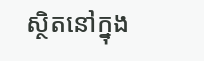ស្ថិតនៅក្នុង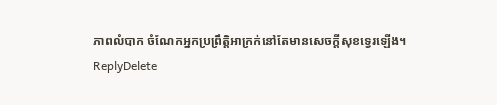ភាពលំបាក ចំណែកអ្នកប្រព្រឹត្តិអាក្រក់នៅតែមានសេចក្តីសុខទ្វេរឡើង។
ReplyDelete